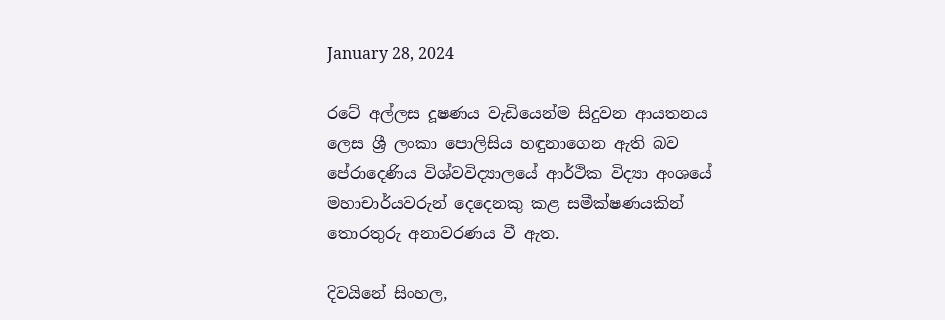January 28, 2024

රටේ අල්ලස දූෂණය වැඩියෙන්ම සිදුවන ආයතනය ලෙස ශ්‍රී ලංකා පොලිසිය හඳුනාගෙන ඇති බව පේරාදෙණිය විශ්වවිද්‍යාලයේ ආර්ථික විද්‍යා අංශයේ මහාචාර්යවරුන් දෙදෙනකු කළ සමීක්ෂණයකින් තොරතුරු අනාවරණය වී ඇත.

දිවයිනේ සිංහල,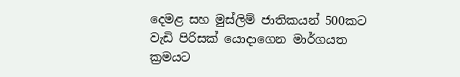දෙමළ සහ මුස්ලිම් ජාතිකයන් 500කට වැඩි පිරිසක් යොදාගෙන මාර්ගයත ක්‍රමයට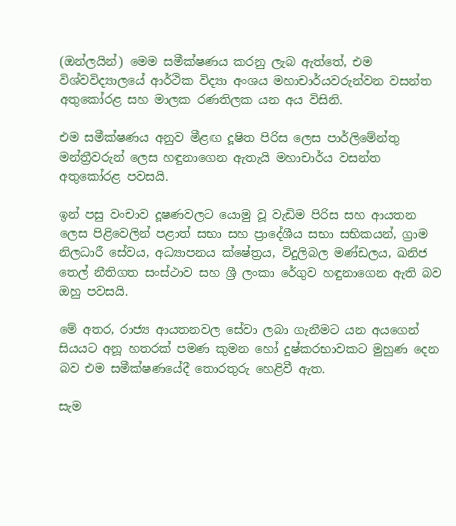(ඔන්ලයින්) මෙම සමීක්ෂණය කරනු ලැබ ඇත්තේ, එම විශ්වවිද්‍යාලයේ ආර්ථික විද්‍යා අංශය මහාචාර්යවරුන්වන වසන්ත අතුකෝරළ සහ මාලක රණතිලක යන අය විසිනි.

එම සමීක්ෂණය අනුව මීළඟ දූෂිත පිරිස ලෙස පාර්ලිමේන්තු මන්ත්‍රීවරුන් ලෙස හඳුනාගෙන ඇතැයි මහාචාර්ය වසන්ත අතුකෝරළ පවසයි.

ඉන් පසු වංචාව දූෂණවලට යොමු වූ වැඩිම පිරිස සහ ආයතන ලෙස පිළිවෙලින් පළාත් සභා සහ ප්‍රාදේශීය සභා සභිකයන්, ග්‍රාම නිලධාරී සේවය, අධ්‍යාපනය ක්ෂේත්‍රය, විදුලිබල මණ්ඩලය, ඛනිජ තෙල් නීතිගත සංස්ථාව සහ ශ්‍රී ලංකා රේගුව හඳුනාගෙන ඇති බව ඔහු පවසයි.

මේ අතර, රාජ්‍ය ආයතනවල සේවා ලබා ගැනීමට යන අයගෙන් සියයට අනූ හතරක් පමණ කුමන හෝ දුෂ්කරභාවකට මුහුණ දෙන බව එම සමීක්ෂණයේදී තොරතුරු හෙළිවී ඇත.

සැම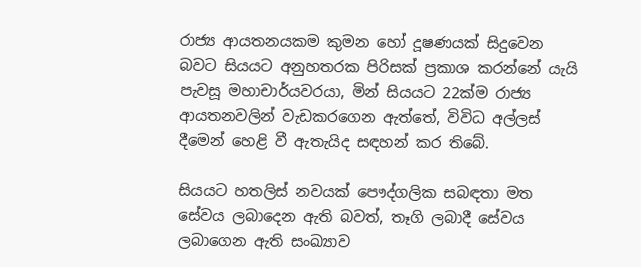රාජ්‍ය ආයතනයකම කුමන හෝ දූෂණයක් සිදුවෙන බවට සියයට අනුහතරක පිරිසක් ප්‍රකාශ කරන්නේ ‍යැයි පැවසූ මහාචාර්යවරයා, මින් සියයට 22ක්ම රාජ්‍ය ආයතනවලින් වැඩකරගෙන ඇත්තේ, විවිධ අල්ලස් දීමෙන් හෙළි වී ඇතැයිද සඳහන් කර තිබේ.

සියයට හතලිස් නවයක් පෞද්ගලික සබඳතා මත සේවය ලබාදෙන ඇති බවත්, තෑගි ලබාදී සේවය ලබාගෙන ඇති සංඛ්‍යාව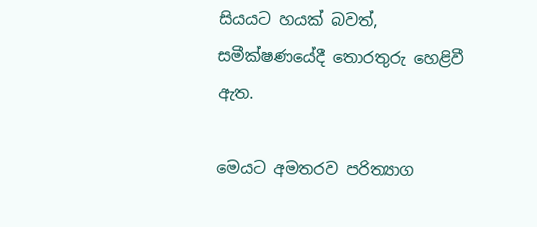සියයට හයක් බවත්, සමීක්ෂණයේදී තොරතුරු හෙළිවී ඇත.

මෙයට අමතරව පරිත්‍යාග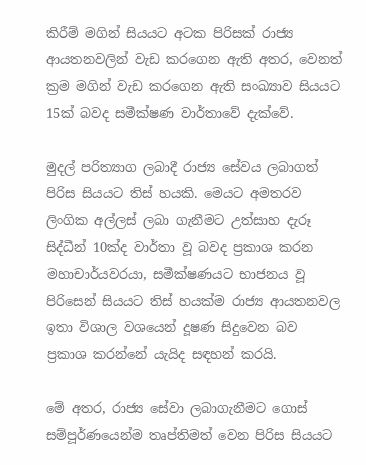කිරීම් මගින් සියයට අටක පිරිසක් රාජ්‍ය ආයතනවලින් වැඩ කරගෙන ඇති අතර, වෙනත් ක්‍රම මගින් වැඩ කරගෙන ඇති සංඛ්‍යාව සියයට 15ක් බවද සමීක්ෂණ වාර්තාවේ දැක්වේ.

මුදල් පරිත්‍යාග ලබාදී රාජ්‍ය සේවය ලබාගත් පිරිස සියයට තිස් හයකි. මෙයට අමතරව ලිංගික අල්ලස් ලබා ගැනීමට උත්සාහ දැරූ සිද්ධීන් 10ක්ද වාර්තා වූ බවද ප්‍රකාශ කරන මහාචාර්යවරයා, සමීක්ෂණයට භාජනය වූ පිරිසෙන් සියයට තිස් හයක්ම රාජ්‍ය ආයතනවල ඉතා විශාල වශයෙන් දූෂණ සිදුවෙන බව ප්‍රකාශ කරන්නේ යැයිද සඳහන් කරයි.

මේ අතර, රාජ්‍ය සේවා ලබාගැනීමට ගොස් සම්පූර්ණයෙන්ම තෘප්තිමත් වෙන පිරිස සියයට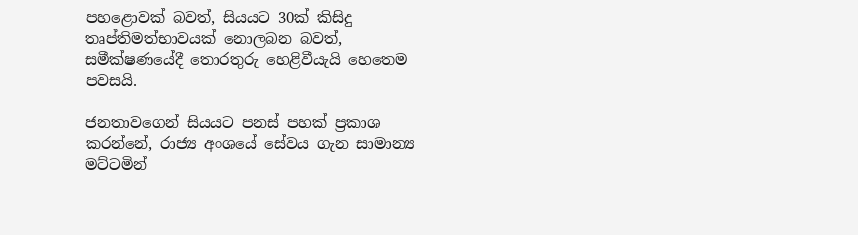පහළොවක් බවත්, සියයට 30ක් කිසිදු තෘප්තිමත්භාවයක් නොලබන බවත්, සමීක්ෂණයේදී තොරතුරු හෙළිවීයැයි හෙතෙම පවසයි.

ජනතාවගෙන් සියයට පනස් පහක් ප්‍රකාශ කරන්නේ, රාජ්‍ය අංශයේ සේවය ගැන සාමාන්‍ය මට්ටමින්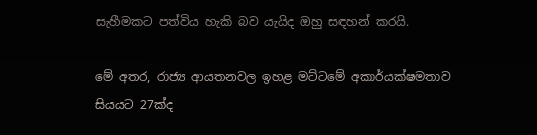සැහීමකට පත්විය හැකි බව යැයිද ඔහු සඳහන් කරයි.

මේ අතර, රාජ්‍ය ආයතනවල ඉහළ මට්ටමේ අකාර්යක්ෂමතාව සියයට 27ක්ද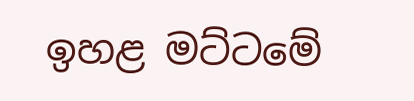ඉහළ මට්ටමේ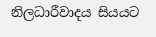නිලධාරීවාදය සියයට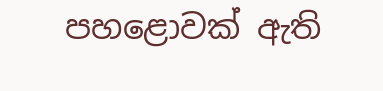පහළොවක් ඇති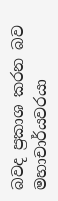බවද ප්‍රකාශ කරන බව මහාචාර්යවරයා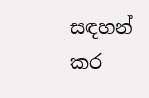සඳහන් කර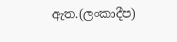ඇත.(ලංකාදීප)